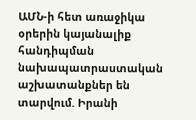ԱՄՆ-ի հետ առաջիկա օրերին կայանալիք հանդիպման նախապատրաստական աշխատանքներ են տարվում. Իրանի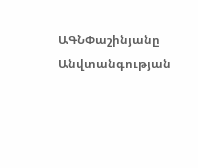ԱԳՆՓաշինյանը Անվտանգության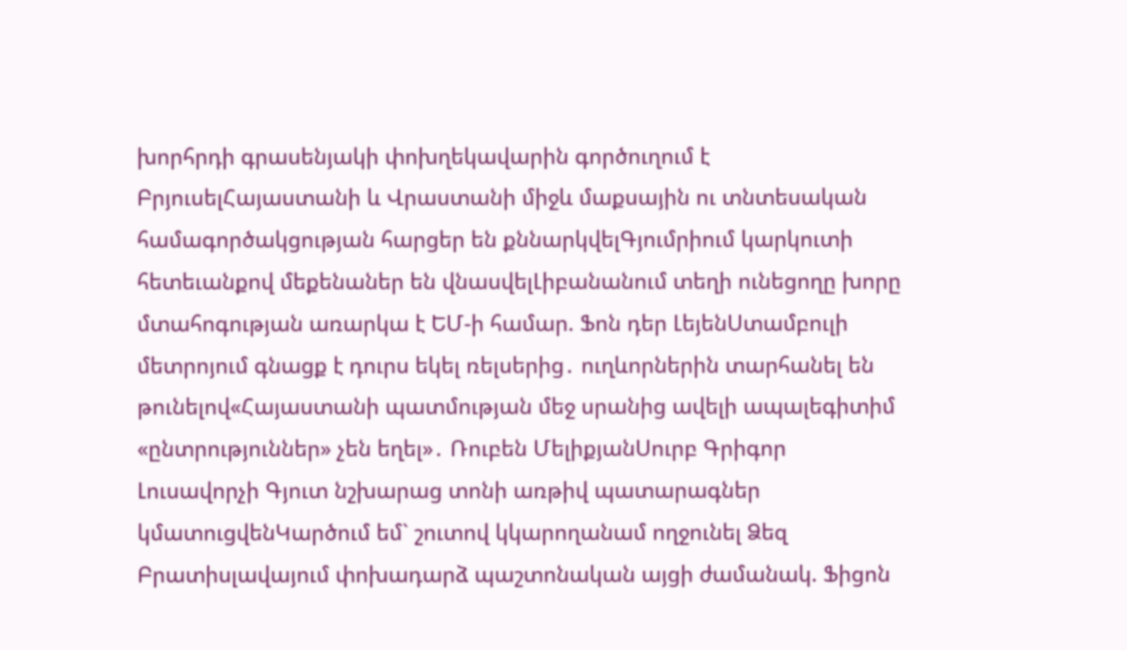խորհրդի գրասենյակի փոխղեկավարին գործուղում է ԲրյուսելՀայաստանի և Վրաստանի միջև մաքսային ու տնտեսական համագործակցության հարցեր են քննարկվելԳյումրիում կարկուտի հետեւանքով մեքենաներ են վնասվելԼիբանանում տեղի ունեցողը խորը մտահոգության առարկա է ԵՄ-ի համար. Ֆոն դեր ԼեյենՍտամբուլի մետրոյում գնացք է դուրս եկել ռելսերից․ ուղևորներին տարհանել են թունելով«Հայաստանի պատմության մեջ սրանից ավելի ապալեգիտիմ «ընտրություններ» չեն եղել»․ Ռուբեն ՄելիքյանՍուրբ Գրիգոր Լուսավորչի Գյուտ նշխարաց տոնի առթիվ պատարագներ կմատուցվենԿարծում եմ` շուտով կկարողանամ ողջունել Ձեզ Բրատիսլավայում փոխադարձ պաշտոնական այցի ժամանակ. Ֆիցոն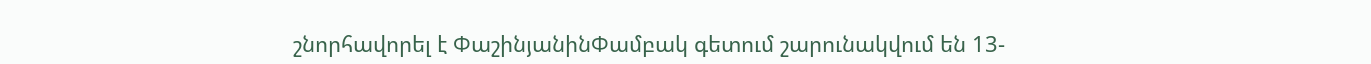շնորհավորել է ՓաշինյանինՓամբակ գետում շարունակվում են 13-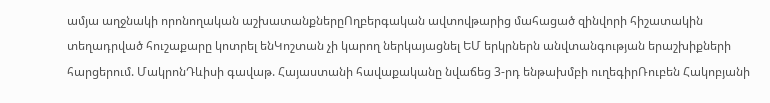ամյա աղջնակի որոնողական աշխատանքներըՈղբերգական ավտովթարից մահացած զինվորի հիշատակին տեղադրված հուշաքարը կոտրել ենԿոշտան չի կարող ներկայացնել ԵՄ երկրներն անվտանգության երաշխիքների հարցերում. ՄակրոնԴևիսի գավաթ. Հայաստանի հավաքականը նվաճեց 3-րդ ենթախմբի ուղեգիրՌուբեն Հակոբյանի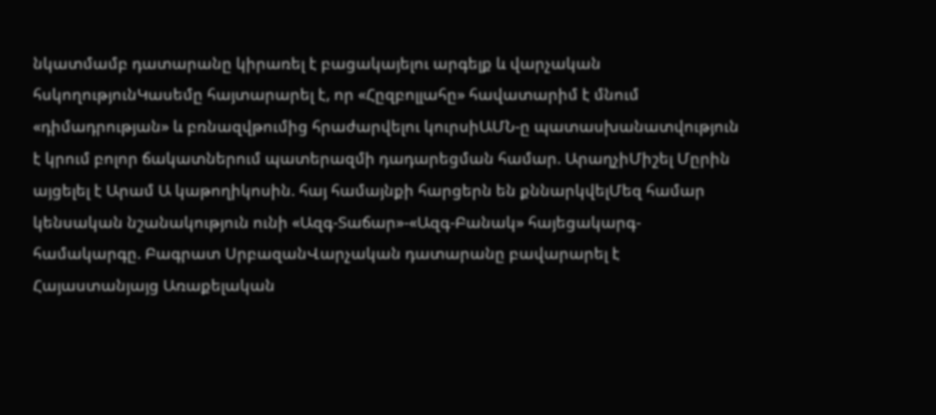նկատմամբ դատարանը կիրառել է բացակայելու արգելք և վարչական հսկողությունԿասեմը հայտարարել է, որ «Հըզբոլլահը» հավատարիմ է մնում «դիմադրության» և բռնազվթումից հրաժարվելու կուրսիԱՄՆ-ը պատասխանատվություն է կրում բոլոր ճակատներում պատերազմի դադարեցման համար. ԱրաղչիՄիշել Մըրին այցելել է Արամ Ա կաթողիկոսին. հայ համայնքի հարցերն են քննարկվելՄեզ համար կենսական նշանակություն ունի «Ազգ-Տաճար»-«Ազգ-Բանակ» հայեցակարգ-համակարգը. Բագրատ ՍրբազանՎարչական դատարանը բավարարել է Հայաստանյայց Առաքելական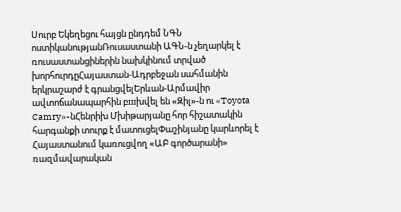Սուրբ Եկեղեցու հայցն ընդդեմ ՆԳՆ ոստիկանությանՌուսաստանի ԱԳՆ-ն չեղարկել է ռուսաստանցիներին նախկինում տրված խորհուրդըՀայաստան-Ադրբեջան սահմանին երկրաշարժ է գրանցվելԵրևան-Արմավիր ավտոճանապարհին բшխվել են «Զիլ»-ն ու «Toyota Camry»-նՀենրիխ Մխիթարյանը հոր հիշատակին հարգանքի տուրք է մատուցելՓաշինյանը կարևորել է Հայաստանում կառուցվող «ԱԲ գործարանի» ռազմավարական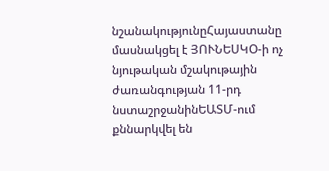նշանակությունըՀայաստանը մասնակցել է ՅՈՒՆԵՍԿՕ-ի ոչ նյութական մշակութային ժառանգության 11-րդ նստաշրջանինԵԱՏՄ-ում քննարկվել են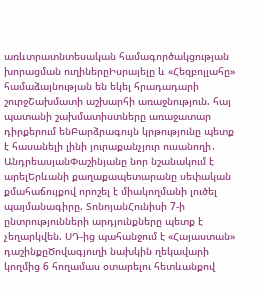առևտրատնտեսական համագործակցության խորացման ուղիներըԻսրայելը և «Հեզբոլլահը» համաձայնության են եկել հրադադարի շուրջՇախմատի աշխարհի առաջնություն. հայ պատանի շախմատիստները առաջատար դիրքերում ենԲարձրագույն կրթությունը պետք է հասանելի լինի յուրաքանչյուր ուսանողի․ ԱնդրեասյանՓաշինյանը նոր նշանակում է արելԵրևանի քաղաքապետարանը սեփական քմահաճույքով որոշել է միակողմանի լուծել պայմանագիրը. ՏոնոյանՀունիսի 7-ի ընտրությունների արդյունքները պետք է չեղարկվեն. ՍԴ-ից պահանջում է «Հայաստան» դաշինքըԾովագյուղի նախկին ղեկավարի կողմից 6 հողամաս օտարելու հետևանքով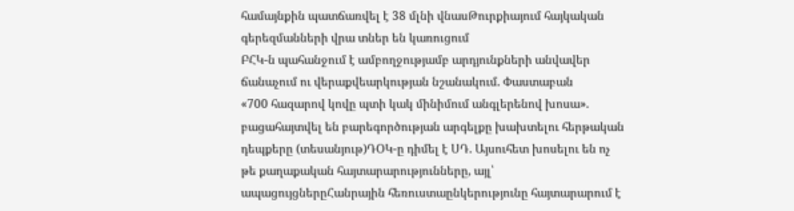համայնքին պատճառվել է 38 մլնի վնասԹուրքիայում հայկական գերեզմանների վրա տներ են կառուցում
ԲՀԿ-ն պահանջում է ամբողջությամբ արդյունքների անվավեր ճանաչում ու վերաքվեարկության նշանակում. Փաստաբան
«700 հազարով կովը պտի կակ մինիմում անգլերենով խոսա». բացահայտվել են բարեգործության արգելքը խախտելու հերթական դեպքերը (տեսանյութ)ԴՕԿ-ը դիմել է ՍԴ. Այսուհետ խոսելու են ոչ թե քաղաքական հայտարարությունները, այլ՝ ապացույցներըՀանրային հեռուստաընկերությունը հայտարարում է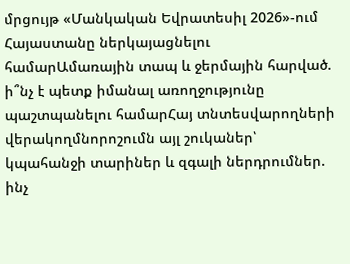մրցույթ «Մանկական Եվրատեսիլ 2026»-ում Հայաստանը ներկայացնելու համարԱմառային տապ և ջերմային հարված. ի՞նչ է պետք իմանալ առողջությունը պաշտպանելու համարՀայ տնտեսվարողների վերակողմնորոշումն այլ շուկաներ՝ կպահանջի տարիներ և զգալի ներդրումներ. ինչ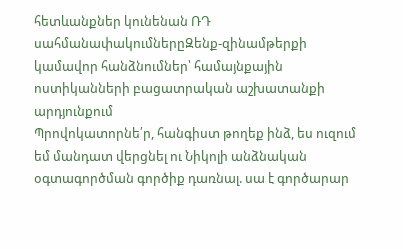հետևանքներ կունենան ՌԴ սահմանափակումներըԶենք-զինամթերքի կամավոր հանձնումներ՝ համայնքային ոստիկանների բացատրական աշխատանքի արդյունքում
Պրովոկատորնե՛ր, հանգիստ թողեք ինձ, ես ուզում եմ մանդատ վերցնել ու Նիկոլի անձնական օգտագործման գործիք դառնալ. սա է գործարար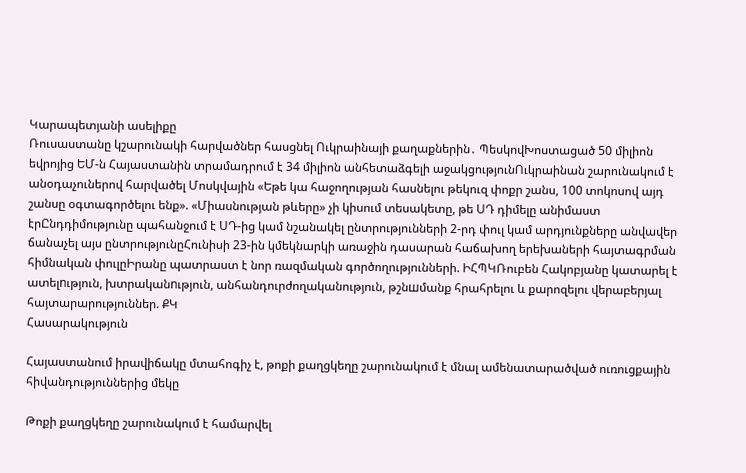Կարապետյանի ասելիքը
Ռուսաստանը կշարունակի հարվածներ հասցնել Ուկրաինայի քաղաքներին․ ՊեսկովԽոստացած 50 միլիոն եվրոյից ԵՄ-ն Հայաստանին տրամադրում է 34 միլիոն անհետաձգելի աջակցությունՈւկրաինան շարունակում է անօդաչուներով հարվածել Մոսկվային «Եթե կա հաջողության հասնելու թեկուզ փոքր շանս, 100 տոկոսով այդ շանսը օգտագործելու ենք». «Միասնության թևերը» չի կիսում տեսակետը, թե ՍԴ դիմելը անիմաստ էրԸնդդիմությունը պահանջում է ՍԴ-ից կամ նշանակել ընտրությունների 2-րդ փուլ կամ արդյունքները անվավեր ճանաչել այս ընտրությունըՀունիսի 23-ին կմեկնարկի առաջին դասարան հաճախող երեխաների հայտագրման հիմնական փուլըԻրանը պատրաստ է նոր ռազմական գործողությունների. ԻՀՊԿՌուբեն Հակոբյանը կատարել է ատելnւթյուն, խտրականnւթյուն, անհանդուրժողականություն, թշնшմանք հրահրելու և քարոզելու վերաբերյալ հայտարարություններ. ՔԿ
Հասարակություն

Հայաստանում իրավիճակը մտահոգիչ է, թոքի քաղցկեղը շարունակում է մնալ ամենատարածված ուռուցքային հիվանդություններից մեկը

Թոքի քաղցկեղը շարունակում է համարվել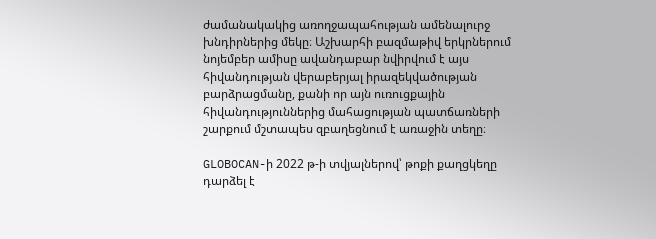ժամանակակից առողջապահության ամենալուրջ խնդիրներից մեկը։ Աշխարհի բազմաթիվ երկրներում նոյեմբեր ամիսը ավանդաբար նվիրվում է այս հիվանդության վերաբերյալ իրազեկվածության բարձրացմանը, քանի որ այն ուռուցքային հիվանդություններից մահացության պատճառների շարքում մշտապես զբաղեցնում է առաջին տեղը։

GLOBOCAN-ի 2022 թ-ի տվյալներով՝ թոքի քաղցկեղը դարձել է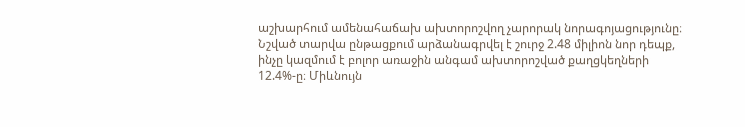աշխարհում ամենահաճախ ախտորոշվող չարորակ նորագոյացությունը։ Նշված տարվա ընթացքում արձանագրվել է շուրջ 2.48 միլիոն նոր դեպք, ինչը կազմում է բոլոր առաջին անգամ ախտորոշված քաղցկեղների 12.4%-ը։ Միևնույն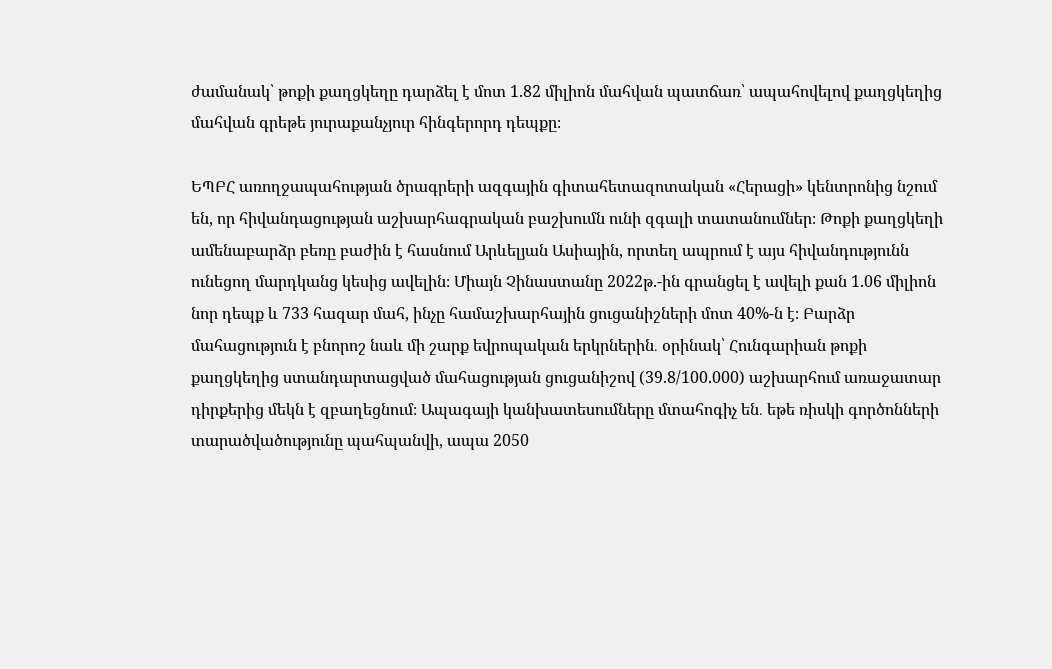ժամանակ՝ թոքի քաղցկեղը դարձել է մոտ 1.82 միլիոն մահվան պատճառ՝ ապահովելով քաղցկեղից մահվան գրեթե յուրաքանչյուր հինգերորդ դեպքը։

ԵՊԲՀ առողջապահության ծրագրերի ազգային գիտահետազոտական «Հերացի» կենտրոնից նշում են, որ հիվանդացության աշխարհագրական բաշխումն ունի զգալի տատանումներ։ Թոքի քաղցկեղի ամենաբարձր բեռը բաժին է հասնում Արևելյան Ասիային, որտեղ ապրում է այս հիվանդությունն ունեցող մարդկանց կեսից ավելին։ Միայն Չինաստանը 2022թ.-ին գրանցել է ավելի քան 1.06 միլիոն նոր դեպք և 733 հազար մահ, ինչը համաշխարհային ցուցանիշների մոտ 40%-ն է։ Բարձր մահացություն է բնորոշ նաև մի շարք եվրոպական երկրներին․ օրինակ՝ Հունգարիան թոքի քաղցկեղից ստանդարտացված մահացության ցուցանիշով (39.8/100.000) աշխարհում առաջատար դիրքերից մեկն է զբաղեցնում։ Ապագայի կանխատեսումները մտահոգիչ են․ եթե ռիսկի գործոնների տարածվածությունը պահպանվի, ապա 2050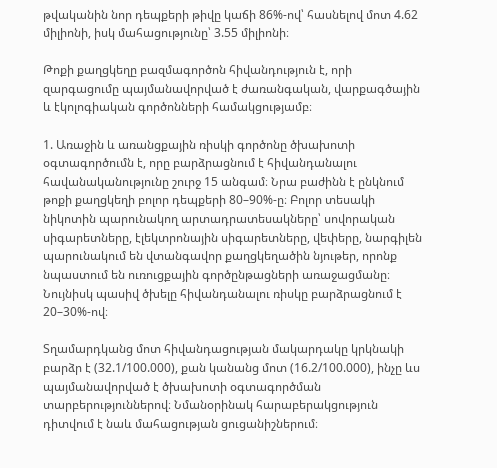թվականին նոր դեպքերի թիվը կաճի 86%-ով՝ հասնելով մոտ 4.62 միլիոնի, իսկ մահացությունը՝ 3.55 միլիոնի։

Թոքի քաղցկեղը բազմագործոն հիվանդություն է, որի զարգացումը պայմանավորված է ժառանգական, վարքագծային և էկոլոգիական գործոնների համակցությամբ։

1. Առաջին և առանցքային ռիսկի գործոնը ծխախոտի օգտագործումն է, որը բարձրացնում է հիվանդանալու հավանականությունը շուրջ 15 անգամ։ Նրա բաժինն է ընկնում թոքի քաղցկեղի բոլոր դեպքերի 80–90%-ը։ Բոլոր տեսակի նիկոտին պարունակող արտադրատեսակները՝ սովորական սիգարետները, էլեկտրոնային սիգարետները, վեփերը, նարգիլեն պարունակում են վտանգավոր քաղցկեղածին նյութեր, որոնք նպաստում են ուռուցքային գործընթացների առաջացմանը։ Նույնիսկ պասիվ ծխելը հիվանդանալու ռիսկը բարձրացնում է 20–30%-ով։

Տղամարդկանց մոտ հիվանդացության մակարդակը կրկնակի բարձր է (32.1/100.000), քան կանանց մոտ (16.2/100.000), ինչը ևս պայմանավորված է ծխախոտի օգտագործման տարբերություններով։ Նմանօրինակ հարաբերակցություն դիտվում է նաև մահացության ցուցանիշներում։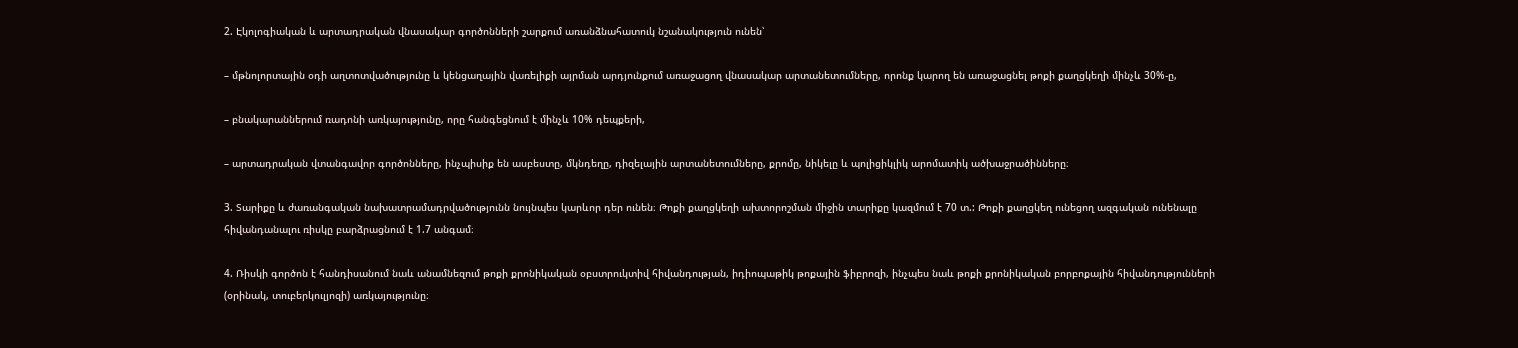2. Էկոլոգիական և արտադրական վնասակար գործոնների շարքում առանձնահատուկ նշանակություն ունեն՝

– մթնոլորտային օդի աղտոտվածությունը և կենցաղային վառելիքի այրման արդյունքում առաջացող վնասակար արտանետումները, որոնք կարող են առաջացնել թոքի քաղցկեղի մինչև 30%-ը,

– բնակարաններում ռադոնի առկայությունը, որը հանգեցնում է մինչև 10% դեպքերի,

– արտադրական վտանգավոր գործոնները, ինչպիսիք են ասբեստը, մկնդեղը, դիզելային արտանետումները, քրոմը, նիկելը և պոլիցիկլիկ արոմատիկ ածխաջրածինները։

3. Տարիքը և ժառանգական նախատրամադրվածությունն նույնպես կարևոր դեր ունեն։ Թոքի քաղցկեղի ախտորոշման միջին տարիքը կազմում է 70 տ.: Թոքի քաղցկեղ ունեցող ազգական ունենալը հիվանդանալու ռիսկը բարձրացնում է 1.7 անգամ։

4. Ռիսկի գործոն է հանդիսանում նաև անամնեզում թոքի քրոնիկական օբստրուկտիվ հիվանդության, իդիոպաթիկ թոքային ֆիբրոզի, ինչպես նաև թոքի քրոնիկական բորբոքային հիվանդությունների (օրինակ, տուբերկուլյոզի) առկայությունը։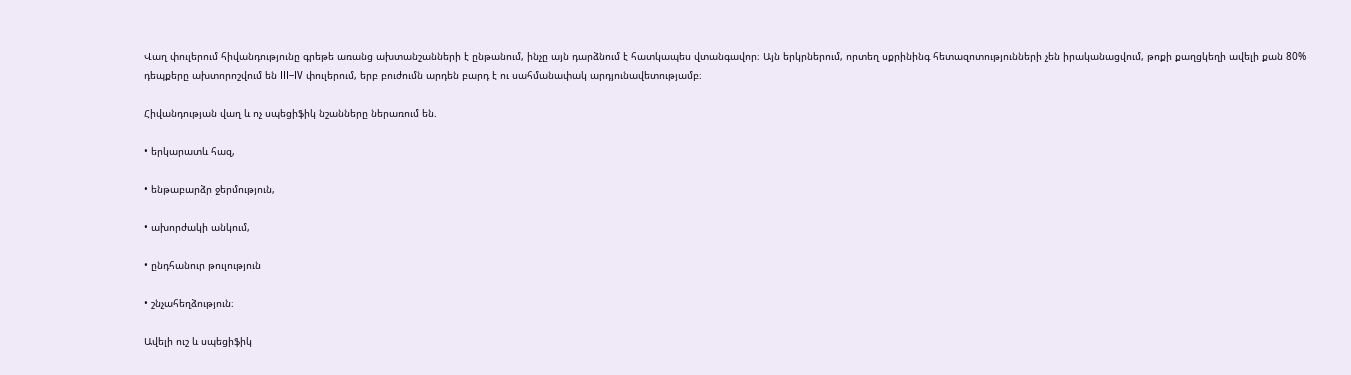Վաղ փուլերում հիվանդությունը գրեթե առանց ախտանշանների է ընթանում, ինչը այն դարձնում է հատկապես վտանգավոր։ Այն երկրներում, որտեղ սքրինինգ հետազոտությունների չեն իրականացվում, թոքի քաղցկեղի ավելի քան 80% դեպքերը ախտորոշվում են III–IV փուլերում, երբ բուժումն արդեն բարդ է ու սահմանափակ արդյունավետությամբ։

Հիվանդության վաղ և ոչ սպեցիֆիկ նշանները ներառում են.

• երկարատև հազ,

• ենթաբարձր ջերմություն,

• ախորժակի անկում,

• ընդհանուր թուլություն

• շնչահեղձություն։

Ավելի ուշ և սպեցիֆիկ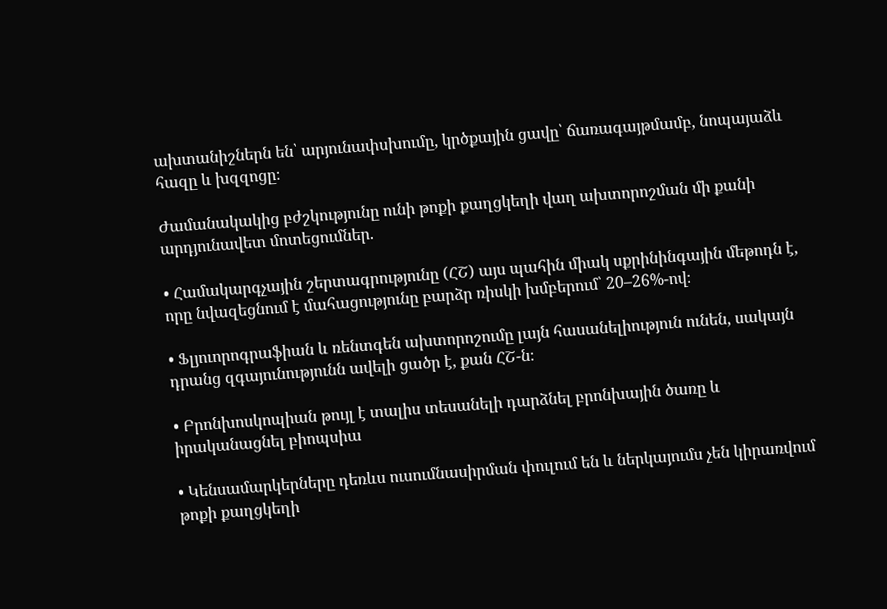ախտանիշներն են՝ արյունափսխումը, կրծքային ցավը՝ ճառագայթմամբ, նոպայաձև հազը և խզզոցը։

Ժամանակակից բժշկությունը ունի թոքի քաղցկեղի վաղ ախտորոշման մի քանի արդյունավետ մոտեցումներ.

• Համակարգչային շերտագրությունը (ՀՇ) այս պահին միակ սքրինինգային մեթոդն է, որը նվազեցնում է մահացությունը բարձր ռիսկի խմբերում՝ 20–26%-ով։

• Ֆլյուորոգրաֆիան և ռենտգեն ախտորոշումը լայն հասանելիություն ունեն, սակայն դրանց զգայունությունն ավելի ցածր է, քան ՀՇ-ն։

• Բրոնխոսկոպիան թույլ է տալիս տեսանելի դարձնել բրոնխային ծառը և իրականացնել բիոպսիա

• Կենսամարկերները դեռևս ուսումնասիրման փուլում են և ներկայումս չեն կիրառվում թոքի քաղցկեղի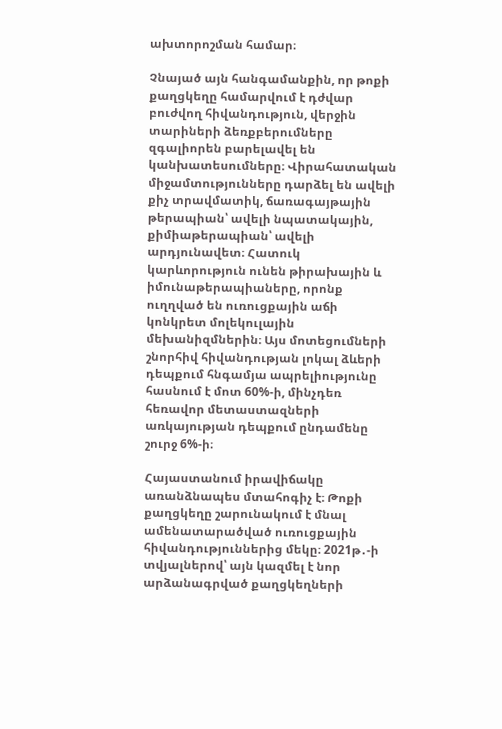ախտորոշման համար։

Չնայած այն հանգամանքին, որ թոքի քաղցկեղը համարվում է դժվար բուժվող հիվանդություն, վերջին տարիների ձեռքբերումները զգալիորեն բարելավել են կանխատեսումները։ Վիրահատական միջամտությունները դարձել են ավելի քիչ տրավմատիկ, ճառագայթային թերապիան՝ ավելի նպատակային, քիմիաթերապիան՝ ավելի արդյունավետ։ Հատուկ կարևորություն ունեն թիրախային և իմունաթերապիաները, որոնք ուղղված են ուռուցքային աճի կոնկրետ մոլեկուլային մեխանիզմներին։ Այս մոտեցումների շնորհիվ հիվանդության լոկալ ձևերի դեպքում հնգամյա ապրելիությունը հասնում է մոտ 60%-ի, մինչդեռ հեռավոր մետաստազների առկայության դեպքում ընդամենը շուրջ 6%-ի։

Հայաստանում իրավիճակը առանձնապես մտահոգիչ է։ Թոքի քաղցկեղը շարունակում է մնալ ամենատարածված ուռուցքային հիվանդություններից մեկը։ 2021թ․-ի տվյալներով՝ այն կազմել է նոր արձանագրված քաղցկեղների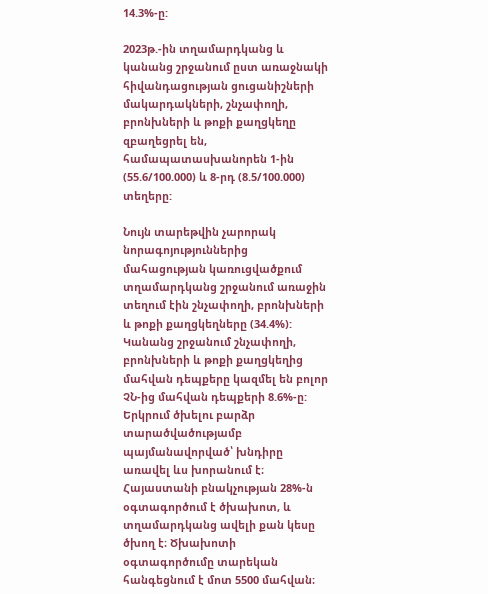14.3%-ը:

2023թ.-ին տղամարդկանց և կանանց շրջանում ըստ առաջնակի հիվանդացության ցուցանիշների մակարդակների, շնչափողի, բրոնխների և թոքի քաղցկեղը զբաղեցրել են, համապատասխանորեն 1-ին (55.6/100.000) և 8-րդ (8.5/100.000) տեղերը:

Նույն տարեթվին չարորակ նորագոյություններից մահացության կառուցվածքում տղամարդկանց շրջանում առաջին տեղում էին շնչափողի, բրոնխների և թոքի քաղցկեղները (34.4%): Կանանց շրջանում շնչափողի, բրոնխների և թոքի քաղցկեղից մահվան դեպքերը կազմել են բոլոր ՉՆ-ից մահվան դեպքերի 8.6%-ը: Երկրում ծխելու բարձր տարածվածությամբ պայմանավորված՝ խնդիրը առավել ևս խորանում է։ Հայաստանի բնակչության 28%-ն օգտագործում է ծխախոտ, և տղամարդկանց ավելի քան կեսը ծխող է։ Ծխախոտի օգտագործումը տարեկան հանգեցնում է մոտ 5500 մահվան։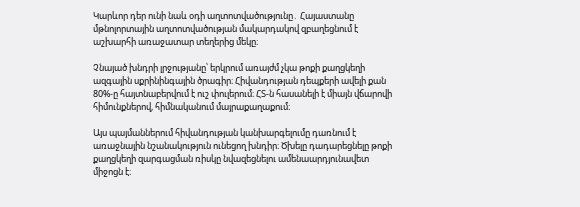Կարևոր դեր ունի նաև օդի աղտոտվածությունը․ Հայաստանը մթնոլորտային աղտոտվածության մակարդակով զբաղեցնում է աշխարհի առաջատար տեղերից մեկը։

Չնայած խնդրի լրջությանը՝ երկրում առայժմ չկա թոքի քաղցկեղի ազգային սքրինինգային ծրագիր։ Հիվանդության դեպքերի ավելի քան 80%-ը հայտնաբերվում է ուշ փուլերում։ ՀՏ-ն հասանելի է միայն վճարովի հիմունքներով, հիմնականում մայրաքաղաքում։

Այս պայմաններում հիվանդության կանխարգելումը դառնում է առաջնային նշանակություն ունեցող խնդիր։ Ծխելը դադարեցնելը թոքի քաղցկեղի զարգացման ռիսկը նվազեցնելու ամենաարդյունավետ միջոցն է։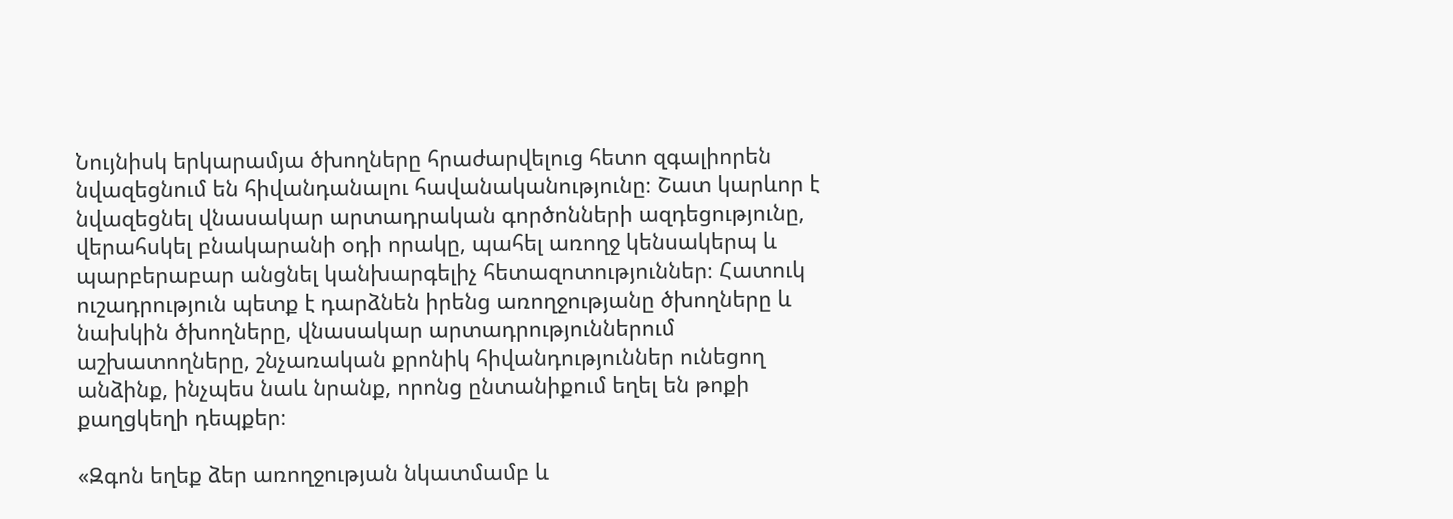Նույնիսկ երկարամյա ծխողները հրաժարվելուց հետո զգալիորեն նվազեցնում են հիվանդանալու հավանականությունը։ Շատ կարևոր է նվազեցնել վնասակար արտադրական գործոնների ազդեցությունը, վերահսկել բնակարանի օդի որակը, պահել առողջ կենսակերպ և պարբերաբար անցնել կանխարգելիչ հետազոտություններ։ Հատուկ ուշադրություն պետք է դարձնեն իրենց առողջությանը ծխողները և նախկին ծխողները, վնասակար արտադրություններում աշխատողները, շնչառական քրոնիկ հիվանդություններ ունեցող անձինք, ինչպես նաև նրանք, որոնց ընտանիքում եղել են թոքի քաղցկեղի դեպքեր։

«Զգոն եղեք ձեր առողջության նկատմամբ և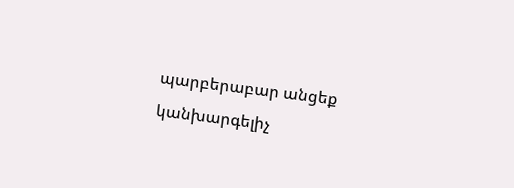պարբերաբար անցեք կանխարգելիչ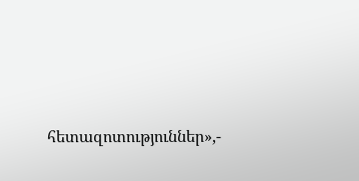հետազոտություններ»,-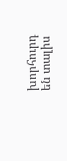խորհուրդ են տալիս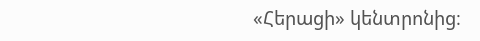«Հերացի» կենտրոնից։